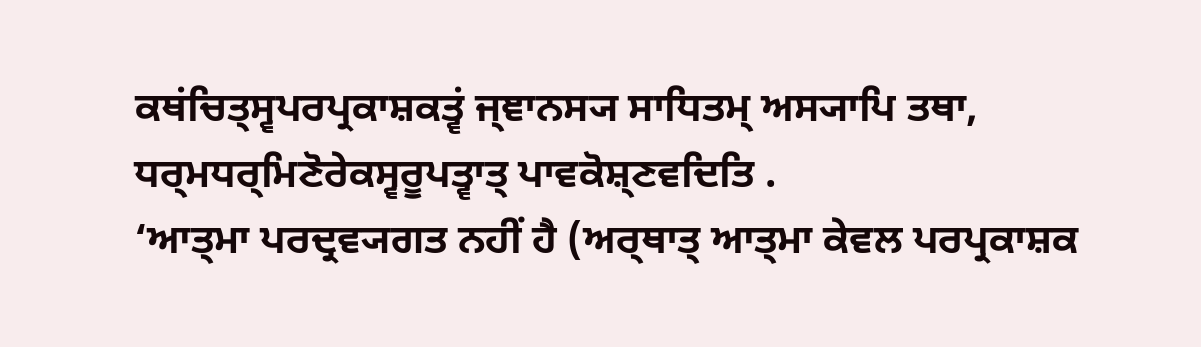ਕਥਂਚਿਤ੍ਸ੍ਵਪਰਪ੍ਰਕਾਸ਼ਕਤ੍ਵਂ ਜ੍ਞਾਨਸ੍ਯ ਸਾਧਿਤਮ੍ ਅਸ੍ਯਾਪਿ ਤਥਾ, ਧਰ੍ਮਧਰ੍ਮਿਣੋਰੇਕਸ੍ਵਰੂਪਤ੍ਵਾਤ੍ ਪਾਵਕੋਸ਼੍ਣਵਦਿਤਿ .
‘ਆਤ੍ਮਾ ਪਰਦ੍ਰਵ੍ਯਗਤ ਨਹੀਂ ਹੈ (ਅਰ੍ਥਾਤ੍ ਆਤ੍ਮਾ ਕੇਵਲ ਪਰਪ੍ਰਕਾਸ਼ਕ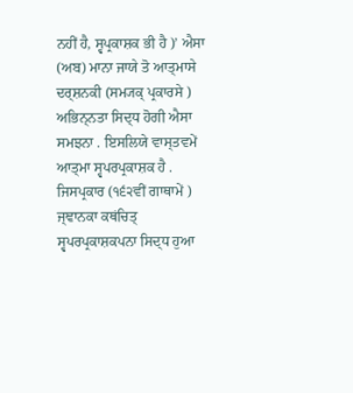ਨਹੀਂ ਹੈ, ਸ੍ਵਪ੍ਰਕਾਸ਼ਕ ਭੀ ਹੈ )’ ਐਸਾ (ਅਬ) ਮਾਨਾ ਜਾਯੇ ਤੋ ਆਤ੍ਮਾਸੇ ਦਰ੍ਸ਼ਨਕੀ (ਸਮ੍ਯਕ੍ ਪ੍ਰਕਾਰਸੇ ) ਅਭਿਨ੍ਨਤਾ ਸਿਦ੍ਧ ਹੋਗੀ ਐਸਾ ਸਮਝਨਾ . ਇਸਲਿਯੇ ਵਾਸ੍ਤਵਮੇਂ ਆਤ੍ਮਾ ਸ੍ਵਪਰਪ੍ਰਕਾਸ਼ਕ ਹੈ . ਜਿਸਪ੍ਰਕਾਰ (੧੬੨ਵੀਂ ਗਾਥਾਮੇਂ ) ਜ੍ਞਾਨਕਾ ਕਥਂਚਿਤ੍ ਸ੍ਵਪਰਪ੍ਰਕਾਸ਼ਕਪਨਾ ਸਿਦ੍ਧ ਹੁਆ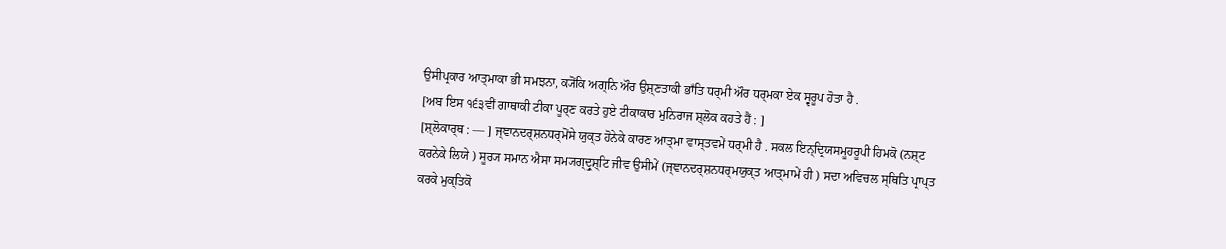ਉਸੀਪ੍ਰਕਾਰ ਆਤ੍ਮਾਕਾ ਭੀ ਸਮਝਨਾ, ਕ੍ਯੋਂਕਿ ਅਗ੍ਨਿ ਔਰ ਉਸ਼੍ਣਤਾਕੀ ਭਾਁਤਿ ਧਰ੍ਮੀ ਔਰ ਧਰ੍ਮਕਾ ਏਕ ਸ੍ਵਰੂਪ ਹੋਤਾ ਹੈ .
[ਅਬ ਇਸ ੧੬੩ਵੀਂ ਗਾਥਾਕੀ ਟੀਕਾ ਪੂਰ੍ਣ ਕਰਤੇ ਹੁਏ ਟੀਕਾਕਾਰ ਮੁਨਿਰਾਜ ਸ਼੍ਲੋਕ ਕਹਤੇ ਹੈਂ : ]
[ਸ਼੍ਲੋਕਾਰ੍ਥ : — ] ਜ੍ਞਾਨਦਰ੍ਸ਼ਨਧਰ੍ਮੋਂਸੇ ਯੁਕ੍ਤ ਹੋਨੇਕੇ ਕਾਰਣ ਆਤ੍ਮਾ ਵਾਸ੍ਤਵਮੇਂ ਧਰ੍ਮੀ ਹੈ . ਸਕਲ ਇਨ੍ਦ੍ਰਿਯਸਮੂਹਰੂਪੀ ਹਿਮਕੋ (ਨਸ਼੍ਟ ਕਰਨੇਕੇ ਲਿਯੇ ) ਸੂਰ੍ਯ ਸਮਾਨ ਐਸਾ ਸਮ੍ਯਗ੍ਦ੍ਰੁਸ਼੍ਟਿ ਜੀਵ ਉਸੀਮੇਂ (ਜ੍ਞਾਨਦਰ੍ਸ਼ਨਧਰ੍ਮਯੁਕ੍ਤ ਆਤ੍ਮਾਮੇਂ ਹੀ ) ਸਦਾ ਅਵਿਚਲ ਸ੍ਥਿਤਿ ਪ੍ਰਾਪ੍ਤ ਕਰਕੇ ਮੁਕ੍ਤਿਕੋ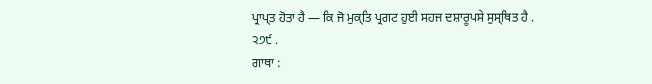ਪ੍ਰਾਪ੍ਤ ਹੋਤਾ ਹੈ — ਕਿ ਜੋ ਮੁਕ੍ਤਿ ਪ੍ਰਗਟ ਹੁਈ ਸਹਜ ਦਸ਼ਾਰੂਪਸੇ ਸੁਸ੍ਥਿਤ ਹੈ . ੨੭੯ .
ਗਾਥਾ :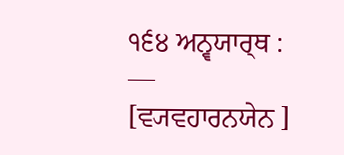੧੬੪ ਅਨ੍ਵਯਾਰ੍ਥ : — [ਵ੍ਯਵਹਾਰਨਯੇਨ ]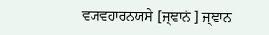ਵ੍ਯਵਹਾਰਨਯਸੇ [ਜ੍ਞਾਨਂ ] ਜ੍ਞਾਨ